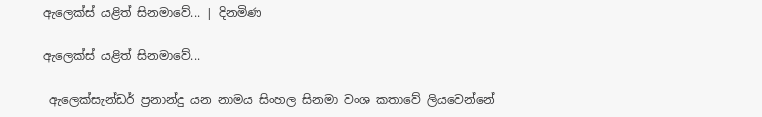ඇලෙක්ස් යළිත් සිනමාවේ... | දිනමිණ

ඇලෙක්ස් යළිත් සිනමාවේ...

 ඇලෙක්සැන්ඩර් ප්‍රනාන්දු යන නාමය සිංහල සිනමා වංශ කතාවේ ලියවෙන්නේ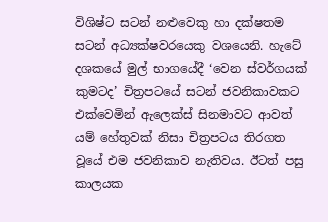විශිෂ්ට සටන් නළුවෙකු හා දක්ෂතම සටන් අධ්‍යක්ෂවරයෙකු වශයෙනි. හැටේ දශකයේ මුල් භාගයේදී ‘වෙන ස්වර්ගයක් කුමටද’ චිත්‍රපටයේ සටන් ජවනිකාවකට එක්වෙමින් ඇලෙක්ස් සිනමාවට ආවත් යම් හේතුවක් නිසා චිත්‍රපටය තිරගත වූයේ එම ජවනිකාව නැතිවය. ඊටත් පසු කාලයක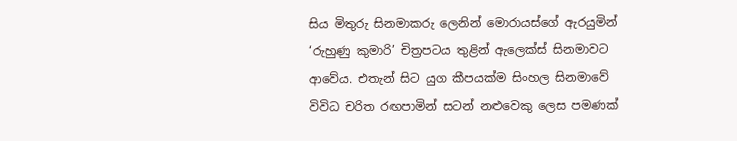සිය මිතුරු සිනමාකරු ලෙනින් මොරායස්ගේ ඇරයුමින් ‘රුහුණු කුමාරි’ චිත්‍රපටය තුළින් ඇලෙක්ස් සිනමාවට ආවේය. එතැන් සිට යුග කීපයක්ම සිංහල සිනමාවේ විවිධ චරිත රඟපාමින් සටන් නළුවෙකු ලෙස පමණක්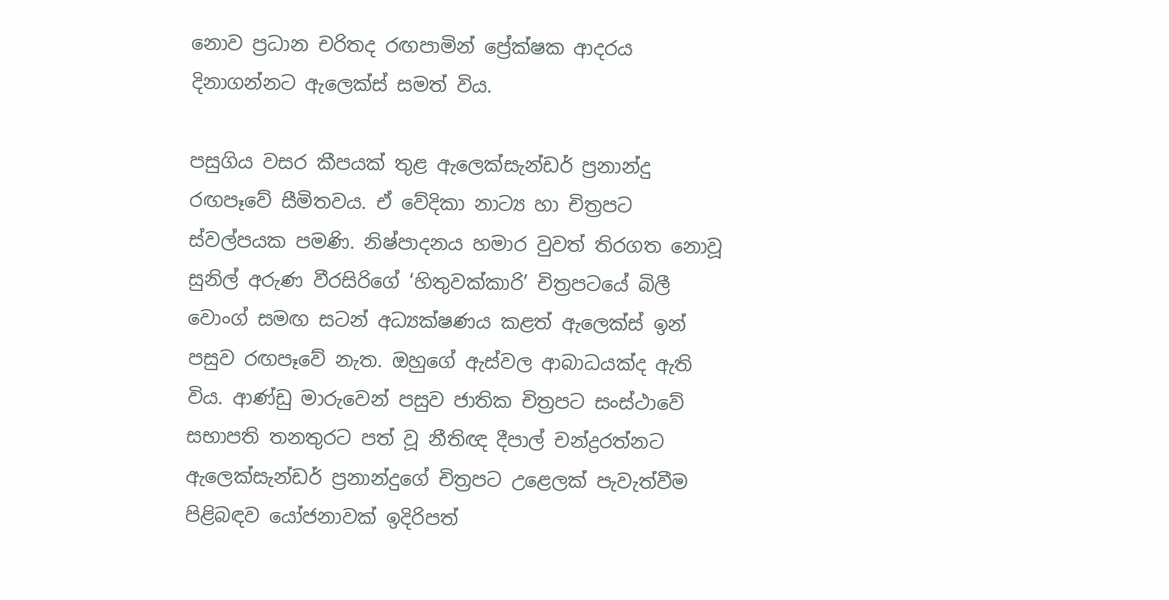නොව ප්‍රධාන චරිතද රඟපාමින් ප්‍රේක්ෂක ආදරය දිනාගන්නට ඇලෙක්ස් සමත් විය.

පසුගිය වසර කීපයක් තුළ ඇලෙක්සැන්ඩර් ප්‍රනාන්දු රඟපෑවේ සීමිතවය. ඒ වේදිකා නාට්‍ය හා චිත්‍රපට ස්වල්පයක පමණි. නිෂ්පාදනය හමාර වුවත් තිරගත නොවූ සුනිල් අරුණ වීරසිරිගේ ‘හිතුවක්කාරි’ චිත්‍රපටයේ බිලී වොංග් සමඟ සටන් අධ්‍යක්ෂණය කළත් ඇලෙක්ස් ඉන් පසුව රඟපෑවේ නැත. ඔහුගේ ඇස්වල ආබාධයක්ද ඇති විය. ආණ්ඩු මාරුවෙන් පසුව ජාතික චිත්‍රපට සංස්ථාවේ සභාපති තනතුරට පත් වූ නීතිඥ දීපාල් චන්ද්‍රරත්නට ඇලෙක්සැන්ඩර් ප්‍රනාන්දුගේ චිත්‍රපට උළෙලක් පැවැත්වීම පිළිබඳව යෝජනාවක් ඉදිරිපත්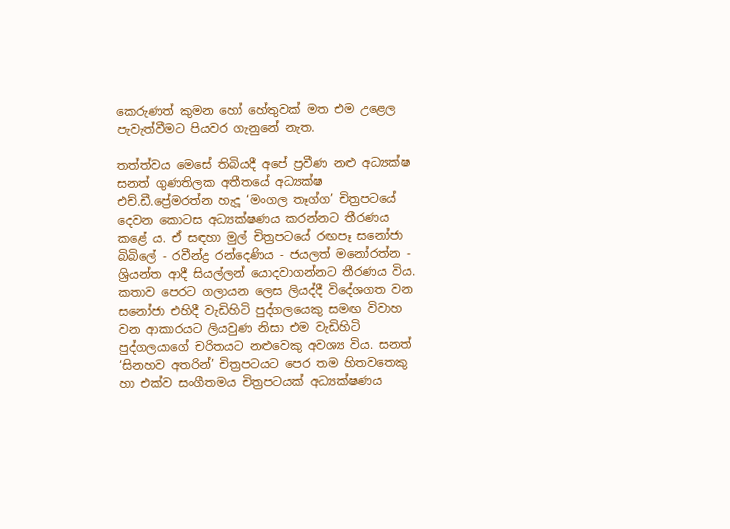කෙරුණත් කුමන හෝ හේතුවක් මත එම උළෙල පැවැත්වීමට පියවර ගැනුනේ නැත.

තත්ත්වය මෙසේ තිබියදී අපේ ප්‍රවීණ නළු අධ්‍යක්ෂ සනත් ගුණතිලක අතීතයේ අධ්‍යක්ෂ එච්.ඩී.ප්‍රේමරත්න හැදූ ‘මංගල තෑග්ග’ චිත්‍රපටයේ දෙවන කොටස අධ්‍යක්ෂණය කරන්නට තීරණය කළේ ය. ඒ සඳහා මුල් චිත්‍රපටයේ රඟපෑ සනෝජා බිබිලේ - රවීන්ද්‍ර රන්දෙණිය - ජයලත් මනෝරත්න - ශ්‍රියන්ත ආදී සියල්ලන් යොදවාගන්නට තීරණය විය. කතාව පෙරට ගලායන ලෙස ලියද්දී විදේශගත වන සනෝජා එහිදී වැඩිහිටි පුද්ගලයෙකු සමඟ විවාහ වන ආකාරයට ලියවුණ නිසා එම වැඩිහිටි පුද්ගලයාගේ චරිතයට නළුවෙකු අවශ්‍ය විය. සනත් ‘සිනහව අතරින්’ චිත්‍රපටයට පෙර තම හිතවතෙකු හා එක්ව සංගීතමය චිත්‍රපටයක් අධ්‍යක්ෂණය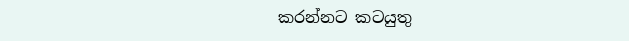කරන්නට කටයුතු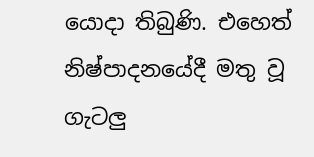යොදා තිබුණි. එහෙත් නිෂ්පාදනයේදී මතු වූ ගැටලු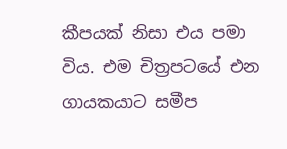කීපයක් නිසා එය පමා විය. එම චිත්‍රපටයේ එන ගායකයාට සමීප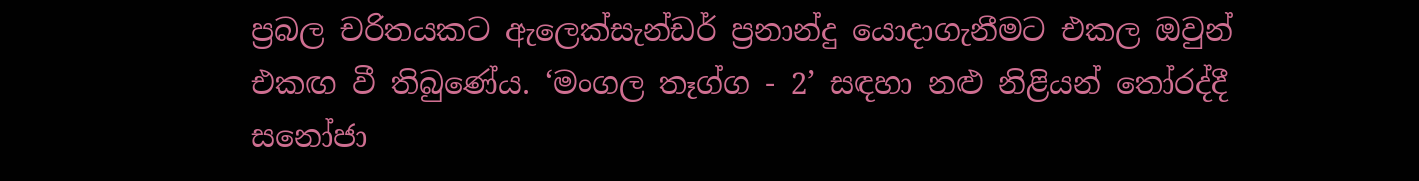ප්‍රබල චරිතයකට ඇලෙක්සැන්ඩර් ප්‍රනාන්දු යොදාගැනීමට එකල ඔවුන් එකඟ වී තිබුණේය. ‘මංගල තෑග්ග - 2’ සඳහා නළු නිළියන් තෝරද්දී සනෝජා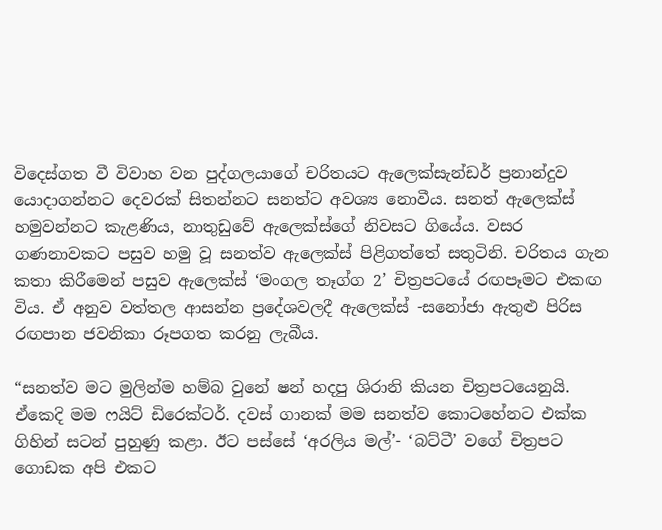විදෙස්ගත වී විවාහ වන පුද්ගලයාගේ චරිතයට ඇලෙක්සැන්ඩර් ප්‍රනාන්දුව යොදාගන්නට දෙවරක් සිතන්නට සනත්ට අවශ්‍ය නොවීය. සනත් ඇලෙක්ස් හමුවන්නට කැළණිය, නාතුඩුවේ ඇලෙක්ස්ගේ නිවසට ගියේය. වසර ගණනාවකට පසුව හමු වූ සනත්ව ඇලෙක්ස් පිළිගත්තේ සතුටිනි. චරිතය ගැන කතා කිරීමෙන් පසුව ඇලෙක්ස් ‘මංගල තෑග්ග 2’ චිත්‍රපටයේ රඟපෑමට එකඟ විය. ඒ අනුව වත්තල ආසන්න ප්‍රදේශවලදී ඇලෙක්ස් -සනෝජා ඇතුළු පිරිස රඟපාන ජවනිකා රූපගත කරනු ලැබීය.

“සනත්ව මට මුලින්ම හම්බ වුනේ ෂන් හදපු ශිරානි කියන චිත්‍රපටයෙනුයි. ඒකෙදි මම ෆයිට් ඩිරෙක්ටර්. දවස් ගානක් මම සනත්ව කොටහේනට එක්ක ගිහින් සටන් පුහුණු කළා. ඊට පස්සේ ‘අරලිය මල්’- ‘බට්ටී’ වගේ චිත්‍රපට ගොඩක අපි එකට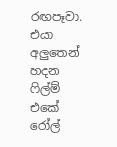රඟපෑවා. එයා අලුතෙන් හදන ෆිල්ම් එකේ රෝල්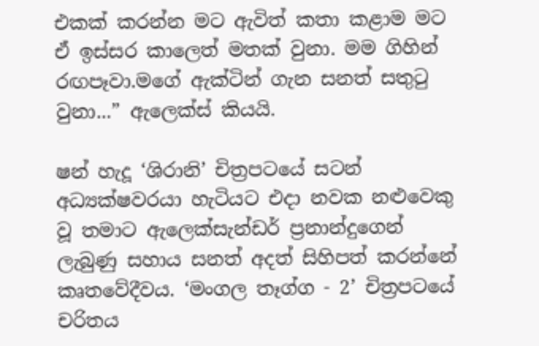එකක් කරන්න මට ඇවිත් කතා කළාම මට ඒ ඉස්සර කාලෙත් මතක් වුනා. මම ගිහින් රඟපෑවා.මගේ ඇක්ටින් ගැන සනත් සතුටු වුනා...” ඇලෙක්ස් කියයි.

ෂන් හැදූ ‘ශිරානි’ චිත්‍රපටයේ සටන් අධ්‍යක්ෂවරයා හැටියට එදා නවක නළුවෙකු වූ තමාට ඇලෙක්සැන්ඩර් ප්‍රනාන්දුගෙන් ලැබුණු සහාය සනත් අදත් සිහිපත් කරන්නේ කෘතවේදීවය. ‘මංගල තෑග්ග - 2’ චිත්‍රපටයේ චරිතය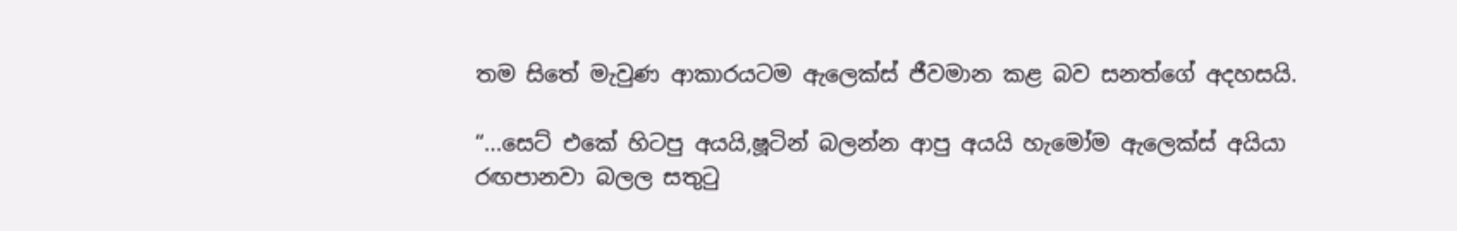තම සිතේ මැවුණ ආකාරයටම ඇලෙක්ස් ජීවමාන කළ බව සනත්ගේ අදහසයි.

“...සෙට් එකේ හිටපු අයයි,ෂූටින් බලන්න ආපු අයයි හැමෝම ඇලෙක්ස් අයියා රඟපානවා බලල සතුටු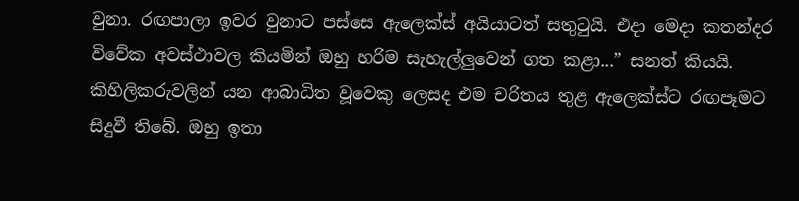වුනා. රඟපාලා ඉවර වුනාට පස්සෙ ඇලෙක්ස් අයියාටත් සතුටුයි. එදා මෙදා කතන්දර විවේක අවස්ථාවල කියමින් ඔහු හරිම සැහැල්ලුවෙන් ගත කළා...” සනත් කියයි. කිහිලිකරුවලින් යන ආබාධිත වූවෙකු ලෙසද එම චරිතය තුළ ඇලෙක්ස්ට රඟපෑමට සිදුවී තිබේ. ඔහු ඉතා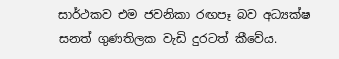සාර්ථකව එම ජවනිකා රඟපෑ බව අධ්‍යක්ෂ සනත් ගුණතිලක වැඩි දුරටත් කීවේය.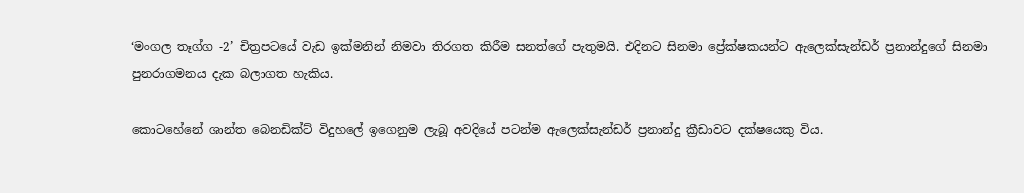‘මංගල තෑග්ග -2’ චිත්‍රපටයේ වැඩ ඉක්මනින් නිමවා තිරගත කිරීම සනත්ගේ පැතුමයි. එදිනට සිනමා ප්‍රේක්ෂකයන්ට ඇලෙක්සැන්ඩර් ප්‍රනාන්දුගේ සිනමා පුනරාගමනය දැක බලාගත හැකිය.

කොටහේනේ ශාන්ත බෙනඩික්ට් විදුහලේ ඉගෙනුම ලැබූ අවදියේ පටන්ම ඇලෙක්සැන්ඩර් ප්‍රනාන්දු ක්‍රීඩාවට දක්ෂයෙකු විය.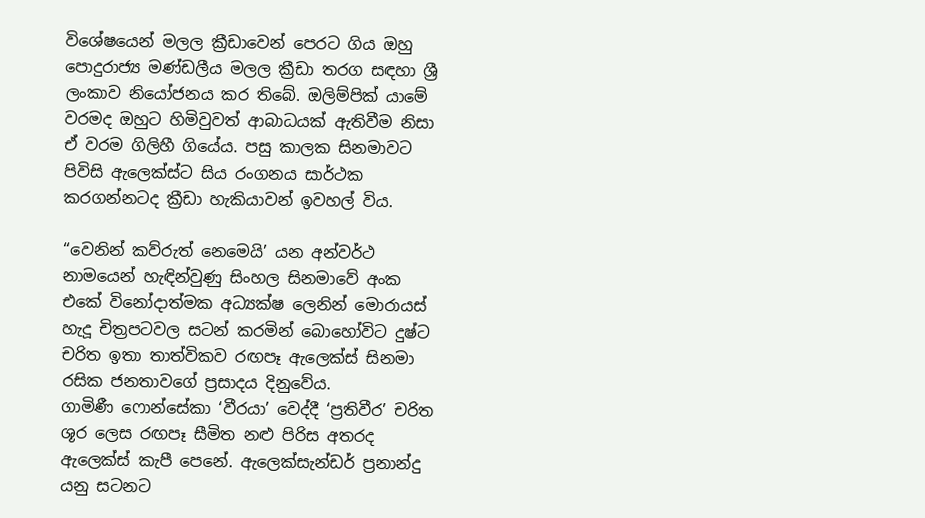විශේෂයෙන් මලල ක්‍රීඩාවෙන් පෙරට ගිය ඔහු පොදුරාජ්‍ය මණ්ඩලීය මලල ක්‍රීඩා තරග සඳහා ශ්‍රී ලංකාව නියෝජනය කර තිබේ. ඔලිම්පික් යාමේ වරමද ඔහුට හිමිවුවත් ආබාධයක් ඇතිවීම නිසා ඒ වරම ගිලිහී ගියේය. පසු කාලක සිනමාවට පිවිසි ඇලෙක්ස්ට සිය රංගනය සාර්ථක කරගන්නටද ක්‍රීඩා හැකියාවන් ඉවහල් විය.

“වෙනින් කව්රුත් නෙමෙයි’ යන අන්වර්ථ නාමයෙන් හැඳින්වුණු සිංහල සිනමාවේ අංක එකේ විනෝදාත්මක අධ්‍යක්ෂ ලෙනින් මොරායස් හැදූ චිත්‍රපටවල සටන් කරමින් බොහෝවිට දුෂ්ට චරිත ඉතා තාත්විකව රඟපෑ ඇලෙක්ස් සිනමා රසික ජනතාවගේ ප්‍රසාදය දිනුවේය. ගාමිණී ‍ෆොන්සේකා ‘වීරයා’ වෙද්දී ‘ප්‍රතිවීර’ චරිත ශූර ලෙස රඟපෑ සීමිත නළු පිරිස අතරද ඇලෙක්ස් කැපී පෙනේ. ඇලෙක්සැන්ඩර් ප්‍රනාන්දු යනු සටනට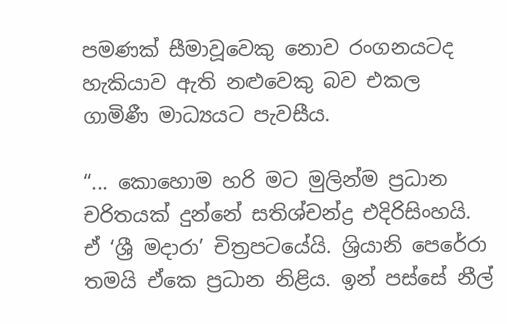පමණක් සීමාවූවෙකු නොව රංගනයටද හැකියාව ඇති නළුවෙකු බව එකල ගාමිණී මාධ්‍යයට පැවසීය.

“... කොහොම හරි මට මුලින්ම ප්‍රධාන චරිතයක් දුන්නේ සතිශ්චන්ද්‍ර එදිරිසිංහයි. ඒ ‘ශ්‍රී මදාරා’ චිත්‍රපටයේයි. ශ්‍රියානි පෙරේරා තමයි ඒකෙ ප්‍රධාන නිළිය. ඉන් පස්සේ නීල්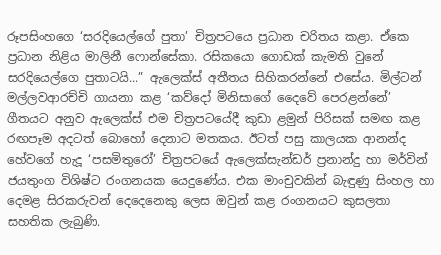රූපසිංහගෙ ‘සරදියෙල්ගේ පුතා’ චිත්‍රපටයෙ ප්‍රධාන චරිතය කළා. ඒකෙ ප්‍රධාන නිළිය මාලිනී ෆොන්සේකා. රසිකයො ගොඩක් කැමති වුනේ සරදියෙල්ගෙ පුතාටයි...” ඇලෙක්ස් අතීතය සිහිකරන්නේ එසේය. මිල්ටන් මල්ලවආරච්චි ගායනා කළ ‘කව්දෝ මිනිසාගේ දෛවේ පෙරළන්නේ’ ගීතයට අනුව ඇලෙක්ස් එම චිත්‍රපටයේදී කුඩා ළමුන් පිරිසක් සමඟ කළ රඟපෑම අදටත් බොහෝ දෙනාට මතකය. ඊටත් පසු කාලයක ආනන්ද හේවගේ හැදූ ‘පසමිතුරෝ’ චිත්‍රපටයේ ඇලෙක්සැන්ඩර් ප්‍රනාන්දු හා මර්වින් ජයතුංග විශිෂ්ට රංගනයක යෙදුණේය. එක මාංචුවකින් බැඳුණු සිංහල හා දෙමළ සිරකරුවන් දෙදෙනෙකු ලෙස ඔවුන් කළ රංගනයට කුසලතා සහතික ලැබුණි.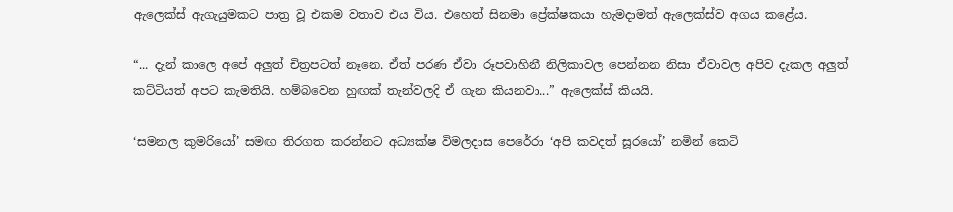ඇලෙක්ස් ඇගැයුමකට පාත්‍ර වූ එකම වතාව එය විය. එහෙත් සිනමා ප්‍රේක්ෂකයා හැමදාමත් ඇලෙක්ස්ව අගය කළේය.

“... දැන් කාලෙ අපේ අලුත් චිත්‍රපටත් නෑනෙ. ඒත් පරණ ඒවා රූපවාහිනී නිලිකාවල පෙන්නන නිසා ඒවාවල අපිව දැකල අලුත් කට්ටියත් අපට කැමතියි. හම්බවෙන හුඟක් තැන්වලදි ඒ ගැන කියනවා...” ඇලෙක්ස් කියයි.

‘සමනල කුමරියෝ’ සමඟ තිරගත කරන්නට අධ්‍යක්ෂ විමලදාස පෙරේරා ‘අපි කවදත් සූරයෝ’ නමින් කෙටි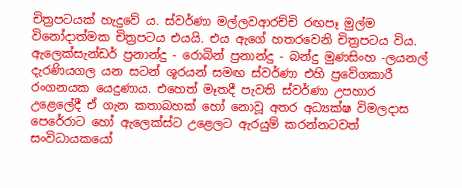චිත්‍රපටයක් හැදුවේ ය. ස්වර්ණා මල්ලවආරච්චි රඟපෑ මුල්ම විනෝදාත්මක චිත්‍රපටය එයයි. එය ඇගේ හතරවෙනි චිත්‍රපටය විය. ඇලෙක්සැන්ඩර් ප්‍රනාන්දු - රොබින් ප්‍රනාන්දු - බන්දු මුණසිංහ -ලයනල් දැරණියගල යන සටන් ශූරයන් සමඟ ස්වර්ණා එහි ප්‍රවේගකාරී රංගනයක යෙදුණාය. එහෙත් මෑතදී පැවති ස්වර්ණා උපහාර උළෙලේදී ඒ ගැන කතාබහක් හෝ නොවූ අතර අධ්‍යක්ෂ විමලදාස පෙරේරාට හෝ ඇලෙක්ස්ට උළෙලට ඇරයුම් කරන්නටවත් සංවිධායකයෝ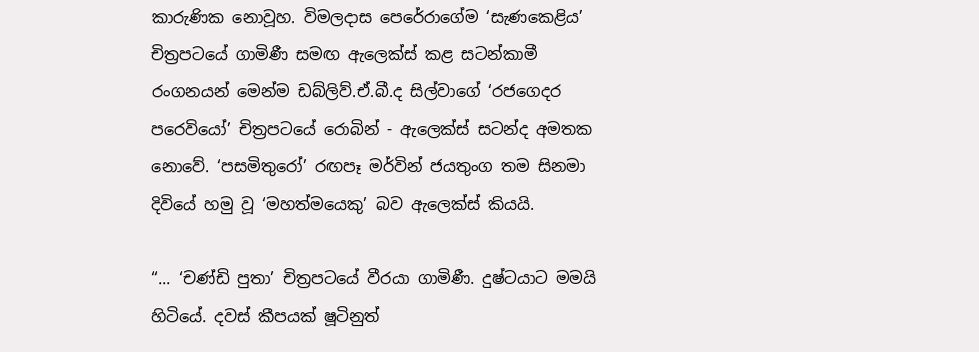කාරුණික නොවූහ. විමලදාස පෙරේරාගේම ‘සැණකෙළිය’ චිත්‍රපටයේ ගාමිණී සමඟ ඇලෙක්ස් කළ සටන්කාමී රංගනයන් මෙන්ම ඩබ්ලිව්.ඒ.බී.ද සිල්වාගේ ‘රජගෙදර පරෙවියෝ’ චිත්‍රපටයේ රොබින් - ඇලෙක්ස් සටන්ද අමතක නොවේ. ‘පසමිතුරෝ’ රඟපෑ මර්වින් ජයතුංග තම සිනමා දිවියේ හමු වූ ‘මහත්මයෙකු’ බව ඇලෙක්ස් කියයි.

“... ‘චණ්ඩි පුතා’ චිත්‍රපටයේ වීරයා ගාමිණී. දුෂ්ටයාට මමයි හිටියේ. දවස් කීපයක් ෂූටිනුත්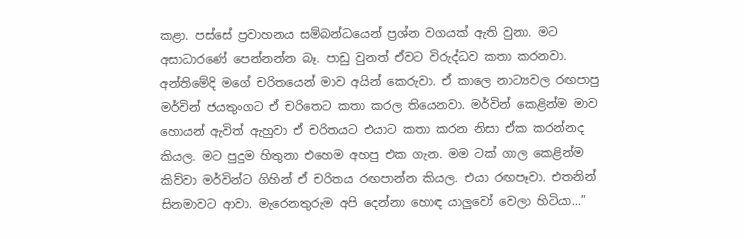කළා. පස්සේ ප්‍රවාහනය සම්බන්ධයෙන් ප්‍රශ්න වගයක් ඇති වුනා. මට අසාධාරණේ පෙන්නන්න බෑ. පාඩු වුනත් ඒවට විරුද්ධව කතා කරනවා. අන්තිමේදි මගේ චරිතයෙන් මාව අයින් කෙරුවා. ඒ කාලෙ නාට්‍යවල රඟපාපු මර්වින් ජයතුංගට ඒ චරිතෙට කතා කරල තියෙනවා. මර්වින් කෙළින්ම මාව හොයන් ඇවිත් ඇහුවා ඒ චරිතයට එයාට කතා කරන නිසා ඒක කරන්නද කියල. මට පුදුම හිතුනා එහෙම අහපු එක ගැන. මම ටක් ගාල කෙළින්ම කිව්වා මර්වින්ට ගිහින් ඒ චරිතය රඟපාන්න කියල. එයා රඟපෑවා. එතනින් සිනමාවට ආවා. මැරෙනතුරුම අපි දෙන්නා හොඳ යාලුවෝ වෙලා හිටියා...”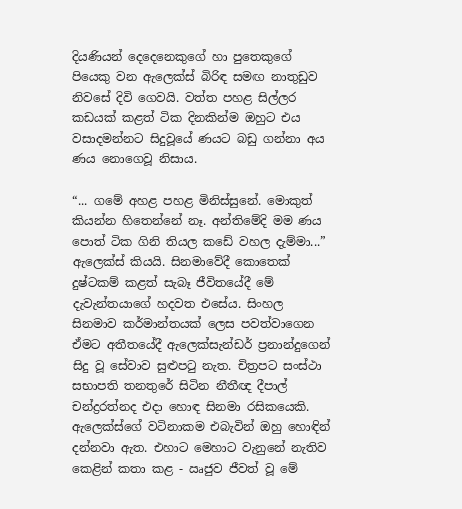දියණියන් දෙදෙනෙකුගේ හා පුතෙකුගේ පියෙකු වන ඇලෙක්ස් බිරිඳ සමඟ නාතුඩුව නිවසේ දිවි ගෙවයි. වත්ත පහළ සිල්ලර කඩයක් කළත් ටික දිනකින්ම ඔහුට එය වසාදමන්නට සිදුවූයේ ණයට බඩු ගන්නා අය ණය නොගෙවූ නිසාය.

“... ගමේ අහළ පහළ මිනිස්සුනේ. මොකුත් කියන්න හිතෙන්නේ නෑ. අන්තිමේදි මම ණය පොත් ටික ගිනි තියල කඩේ වහල දැම්මා...” ඇලෙක්ස් කියයි. සිනමාවේදී කොතෙක් දුෂ්ටකම් කළත් සැබෑ ජීවිතයේදී මේ දැවැන්තයාගේ හදවත එසේය. සිංහල සිනමාව කර්මාන්තයක් ලෙස පවත්වාගෙන ඒමට අතීතයේදී ඇලෙක්සැන්ඩර් ප්‍රනාන්දුගෙන් සිදු වූ සේවාව සුළුපටු නැත. චිත්‍රපට සංස්ථා සභාපති තනතුරේ සිටින නීතීඥ දීපාල් චන්ද්‍රරත්නද එදා හොඳ සිනමා රසිකයෙකි. ඇලෙක්ස්ගේ වටිනාකම එබැවින් ඔහු හොඳින් දන්නවා ඇත. එහාට මෙහාට වැනුනේ නැතිව කෙළින් කතා කළ - ඍජුව ජීවත් වූ මේ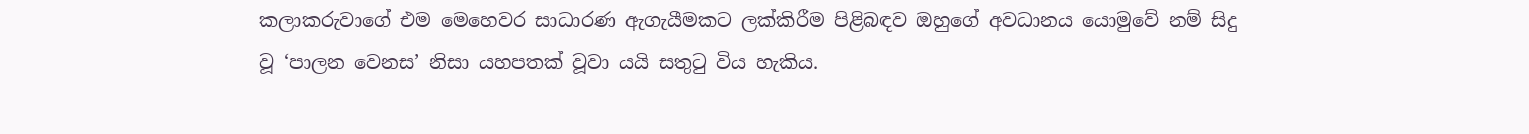කලාකරුවාගේ එම මෙහෙවර සාධාරණ ඇගැයීමකට ලක්කිරීම පිළිබඳව ඔහුගේ අවධානය යොමුවේ නම් සිදු වූ ‘පාලන වෙනස’ නිසා යහපතක් වූවා යයි සතුටු විය හැකිය.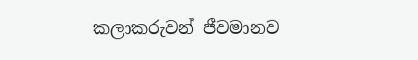කලාකරුවන් ජීවමානව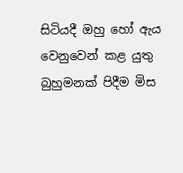සිටියදී ඔහු හෝ ඇය වෙනුවෙන් කළ යුතු බුහුමනක් පිදීම මිස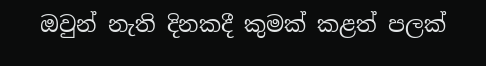ඔවුන් නැති දිනකදී කුමක් කළත් පලක්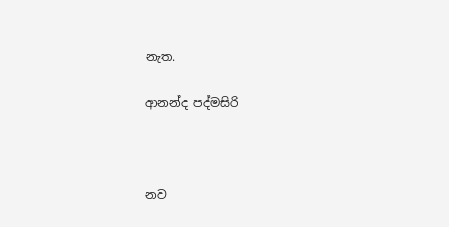නැත.

ආනන්ද පද්මසිරි



නව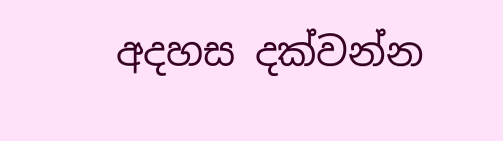අදහස දක්වන්න